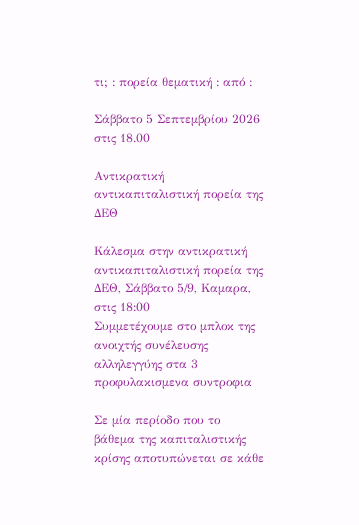τι; : πορεία θεματική : από :

Σάββατο 5 Σεπτεμβρίου 2026 στις 18.00

Αντικρατική αντικαπιταλιστική πορεία της ΔΕΘ

Κάλεσμα στην αντικρατική αντικαπιταλιστική πορεία της ΔΕΘ, Σάββατο 5/9, Καμαρα, στις 18:00
Συμμετέχουμε στο μπλοκ της ανοιχτής συνέλευσης αλληλεγγύης στα 3 προφυλακισμενα συντροφια

Σε μία περίοδο που το βάθεμα της καπιταλιστικής κρίσης αποτυπώνεται σε κάθε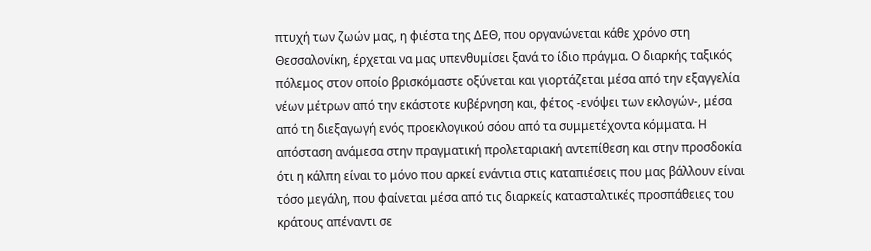πτυχή των ζωών μας, η φιέστα της ΔΕΘ, που οργανώνεται κάθε χρόνο στη Θεσσαλονίκη, έρχεται να μας υπενθυμίσει ξανά το ίδιο πράγμα. Ο διαρκής ταξικός πόλεμος στον οποίο βρισκόμαστε οξύνεται και γιορτάζεται μέσα από την εξαγγελία νέων μέτρων από την εκάστοτε κυβέρνηση και, φέτος -ενόψει των εκλογών-, μέσα από τη διεξαγωγή ενός προεκλογικού σόου από τα συμμετέχοντα κόμματα. Η απόσταση ανάμεσα στην πραγματική προλεταριακή αντεπίθεση και στην προσδοκία ότι η κάλπη είναι το μόνο που αρκεί ενάντια στις καταπιέσεις που μας βάλλουν είναι τόσο μεγάλη, που φαίνεται μέσα από τις διαρκείς κατασταλτικές προσπάθειες του κράτους απέναντι σε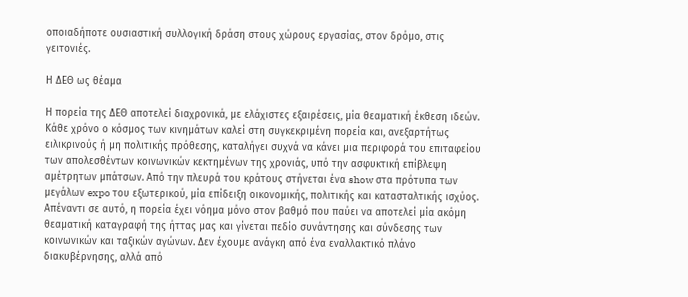οποιαδήποτε ουσιαστική συλλογική δράση στους χώρους εργασίας, στον δρόμο, στις γειτονιές.

Η ΔΕΘ ως θέαμα

Η πορεία της ΔΕΘ αποτελεί διαχρονικά, με ελάχιστες εξαιρέσεις, μία θεαματική έκθεση ιδεών. Κάθε χρόνο ο κόσμος των κινημάτων καλεί στη συγκεκριμένη πορεία και, ανεξαρτήτως ειλικρινούς ή μη πολιτικής πρόθεσης, καταλήγει συχνά να κάνει μια περιφορά του επιταφείου των απολεσθέντων κοινωνικών κεκτημένων της χρονιάς, υπό την ασφυκτική επίβλεψη αμέτρητων μπάτσων. Από την πλευρά του κράτους στήνεται ένα show στα πρότυπα των μεγάλων expo του εξωτερικού, μία επίδειξη οικονομικής, πολιτικής και κατασταλτικής ισχύος. Απέναντι σε αυτό, η πορεία έχει νόημα μόνο στον βαθμό που παύει να αποτελεί μία ακόμη θεαματική καταγραφή της ήττας μας και γίνεται πεδίο συνάντησης και σύνδεσης των κοινωνικών και ταξικών αγώνων. Δεν έχουμε ανάγκη από ένα εναλλακτικό πλάνο διακυβέρνησης, αλλά από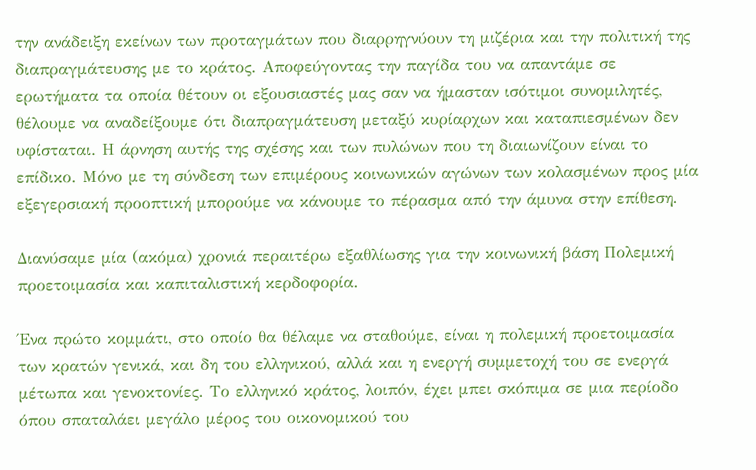την ανάδειξη εκείνων των προταγμάτων που διαρρηγνύουν τη μιζέρια και την πολιτική της διαπραγμάτευσης με το κράτος. Αποφεύγοντας την παγίδα του να απαντάμε σε ερωτήματα τα οποία θέτουν οι εξουσιαστές μας σαν να ήμασταν ισότιμοι συνομιλητές, θέλουμε να αναδείξουμε ότι διαπραγμάτευση μεταξύ κυρίαρχων και καταπιεσμένων δεν υφίσταται. Η άρνηση αυτής της σχέσης και των πυλώνων που τη διαιωνίζουν είναι το επίδικο. Μόνο με τη σύνδεση των επιμέρους κοινωνικών αγώνων των κολασμένων προς μία εξεγερσιακή προοπτική μπορούμε να κάνουμε το πέρασμα από την άμυνα στην επίθεση.

Διανύσαμε μία (ακόμα) χρονιά περαιτέρω εξαθλίωσης για την κοινωνική βάση Πολεμική προετοιμασία και καπιταλιστική κερδοφορία.

Ένα πρώτο κομμάτι, στο οποίο θα θέλαμε να σταθούμε, είναι η πολεμική προετοιμασία των κρατών γενικά, και δη του ελληνικού, αλλά και η ενεργή συμμετοχή του σε ενεργά μέτωπα και γενοκτονίες. Το ελληνικό κράτος, λοιπόν, έχει μπει σκόπιμα σε μια περίοδο όπου σπαταλάει μεγάλο μέρος του οικονομικού του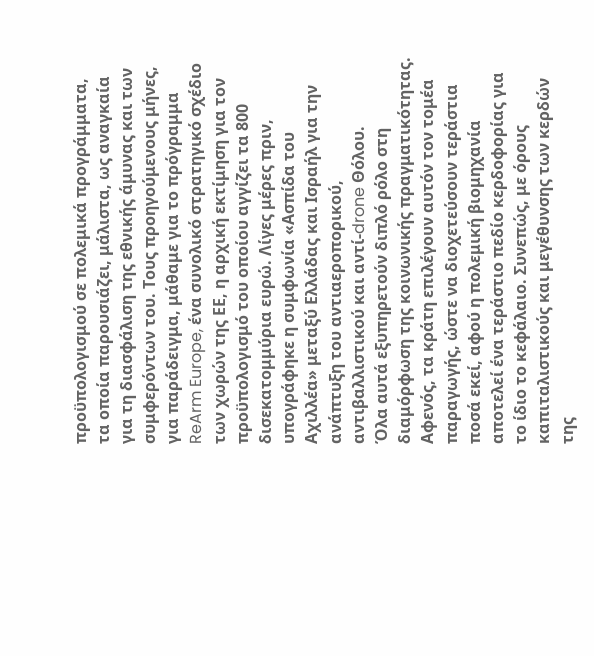προϋπολογισμού σε πολεμικά προγράμματα, τα οποία παρουσιάζει, μάλιστα, ως αναγκαία για τη διασφάλιση της εθνικής άμυνας και των συμφερόντων του. Τους προηγούμενους μήνες, για παράδειγμα, μάθαμε για το πρόγραμμα ReArm Europe, ένα συνολικό στρατηγικό σχέδιο των χωρών της ΕΕ, η αρχική εκτίμηση για τον προϋπολογισμό του οποίου αγγίζει τα 800 δισεκατομμύρια ευρώ. Λίγες μέρες πριν, υπογράφηκε η συμφωνία «Ασπίδα του Αχιλλέα» μεταξύ Ελλάδας και Ισραήλ για την ανάπτυξη του αντιαεροπορικού, αντιβαλλιστικού και αντί-drone Θόλου.
Όλα αυτά εξυπηρετούν διπλό ρόλο στη διαμόρφωση της κοινωνικής πραγματικότητας. Αφενός, τα κράτη επιλέγουν αυτόν τον τομέα παραγωγής, ώστε να διοχετεύσουν τεράστια ποσά εκεί, αφού η πολεμική βιομηχανία αποτελεί ένα τεράστιο πεδίο κερδοφορίας για το ίδιο το κεφάλαιο. Συνεπώς, με όρους καπιταλιστικούς και μεγέθυνσης των κερδών της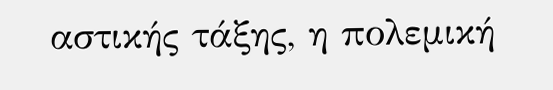αστικής τάξης, η πολεμική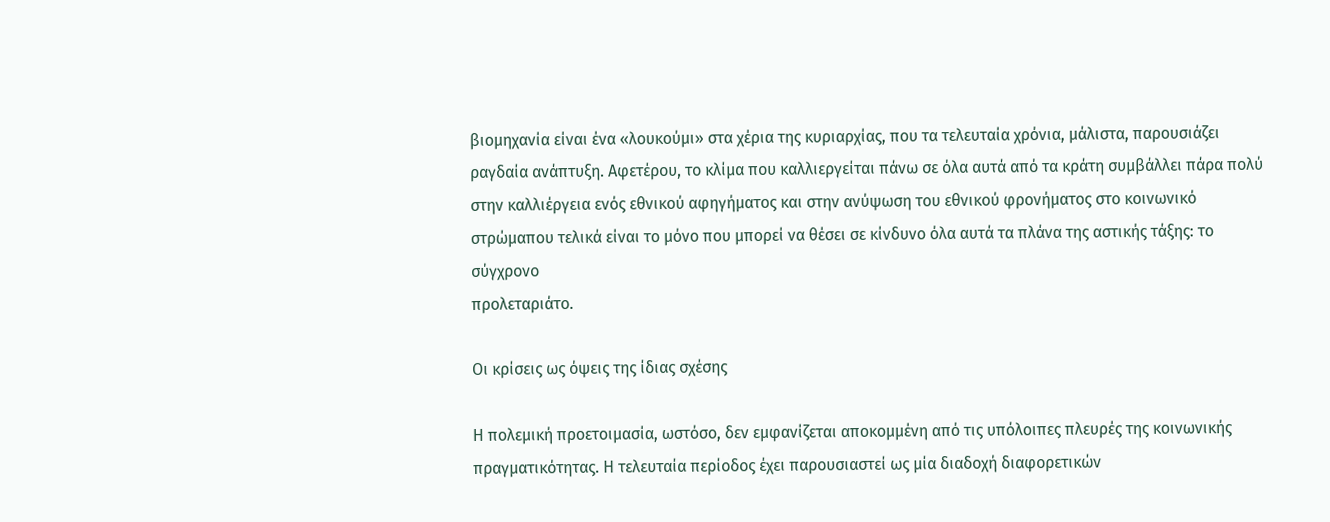βιομηχανία είναι ένα «λουκούμι» στα χέρια της κυριαρχίας, που τα τελευταία χρόνια, μάλιστα, παρουσιάζει ραγδαία ανάπτυξη. Αφετέρου, το κλίμα που καλλιεργείται πάνω σε όλα αυτά από τα κράτη συμβάλλει πάρα πολύ στην καλλιέργεια ενός εθνικού αφηγήματος και στην ανύψωση του εθνικού φρονήματος στο κοινωνικό στρώμαπου τελικά είναι το μόνο που μπορεί να θέσει σε κίνδυνο όλα αυτά τα πλάνα της αστικής τάξης: το σύγχρονο
προλεταριάτο.

Οι κρίσεις ως όψεις της ίδιας σχέσης

Η πολεμική προετοιμασία, ωστόσο, δεν εμφανίζεται αποκομμένη από τις υπόλοιπες πλευρές της κοινωνικής
πραγματικότητας. Η τελευταία περίοδος έχει παρουσιαστεί ως μία διαδοχή διαφορετικών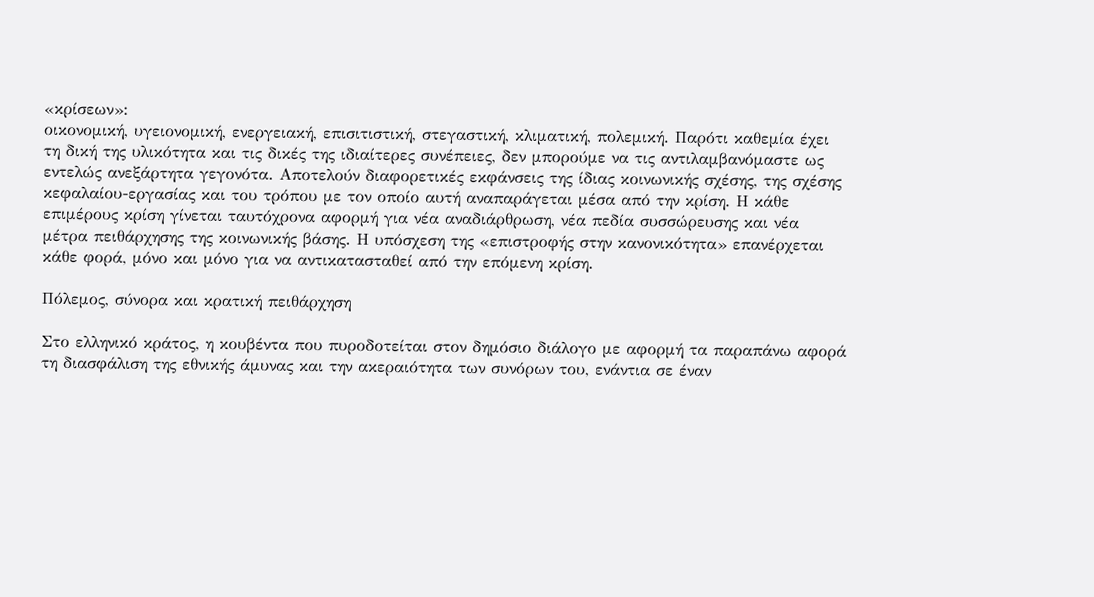«κρίσεων»:
οικονομική, υγειονομική, ενεργειακή, επισιτιστική, στεγαστική, κλιματική, πολεμική. Παρότι καθεμία έχει
τη δική της υλικότητα και τις δικές της ιδιαίτερες συνέπειες, δεν μπορούμε να τις αντιλαμβανόμαστε ως
εντελώς ανεξάρτητα γεγονότα. Αποτελούν διαφορετικές εκφάνσεις της ίδιας κοινωνικής σχέσης, της σχέσης
κεφαλαίου-εργασίας και του τρόπου με τον οποίο αυτή αναπαράγεται μέσα από την κρίση. Η κάθε
επιμέρους κρίση γίνεται ταυτόχρονα αφορμή για νέα αναδιάρθρωση, νέα πεδία συσσώρευσης και νέα
μέτρα πειθάρχησης της κοινωνικής βάσης. Η υπόσχεση της «επιστροφής στην κανονικότητα» επανέρχεται
κάθε φορά, μόνο και μόνο για να αντικατασταθεί από την επόμενη κρίση.

Πόλεμος, σύνορα και κρατική πειθάρχηση

Στο ελληνικό κράτος, η κουβέντα που πυροδοτείται στον δημόσιο διάλογο με αφορμή τα παραπάνω αφορά
τη διασφάλιση της εθνικής άμυνας και την ακεραιότητα των συνόρων του, ενάντια σε έναν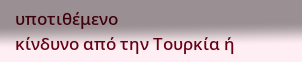υποτιθέμενο
κίνδυνο από την Τουρκία ή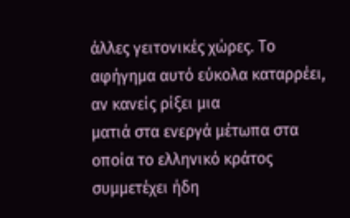άλλες γειτονικές χώρες. Το αφήγημα αυτό εύκολα καταρρέει, αν κανείς ρίξει μια
ματιά στα ενεργά μέτωπα στα οποία το ελληνικό κράτος συμμετέχει ήδη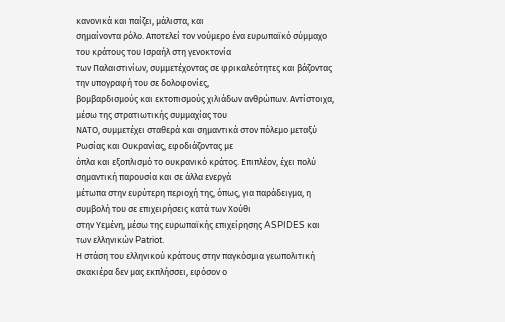κανονικά και παίζει, μάλιστα, και
σημαίνοντα ρόλο. Αποτελεί τον νούμερο ένα ευρωπαϊκό σύμμαχο του κράτους του Ισραήλ στη γενοκτονία
των Παλαιστινίων, συμμετέχοντας σε φρικαλεότητες και βάζοντας την υπογραφή του σε δολοφονίες,
βομβαρδισμούς και εκτοπισμούς χιλιάδων ανθρώπων. Αντίστοιχα, μέσω της στρατιωτικής συμμαχίας του
ΝΑΤΟ, συμμετέχει σταθερά και σημαντικά στον πόλεμο μεταξύ Ρωσίας και Ουκρανίας, εφοδιάζοντας με
όπλα και εξοπλισμό το ουκρανικό κράτος. Επιπλέον, έχει πολύ σημαντική παρουσία και σε άλλα ενεργά
μέτωπα στην ευρύτερη περιοχή της, όπως, για παράδειγμα, η συμβολή του σε επιχειρήσεις κατά των Χούθι
στην Υεμένη, μέσω της ευρωπαϊκής επιχείρησης ASPIDES και των ελληνικών Patriot.
Η στάση του ελληνικού κράτους στην παγκόσμια γεωπολιτική σκακιέρα δεν μας εκπλήσσει, εφόσον ο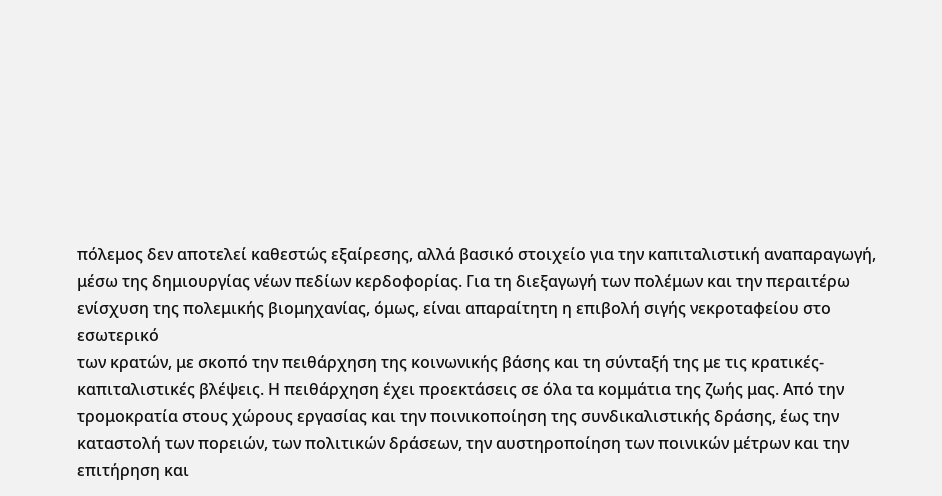πόλεμος δεν αποτελεί καθεστώς εξαίρεσης, αλλά βασικό στοιχείο για την καπιταλιστική αναπαραγωγή,
μέσω της δημιουργίας νέων πεδίων κερδοφορίας. Για τη διεξαγωγή των πολέμων και την περαιτέρω
ενίσχυση της πολεμικής βιομηχανίας, όμως, είναι απαραίτητη η επιβολή σιγής νεκροταφείου στο εσωτερικό
των κρατών, με σκοπό την πειθάρχηση της κοινωνικής βάσης και τη σύνταξή της με τις κρατικές-
καπιταλιστικές βλέψεις. Η πειθάρχηση έχει προεκτάσεις σε όλα τα κομμάτια της ζωής μας. Από την
τρομοκρατία στους χώρους εργασίας και την ποινικοποίηση της συνδικαλιστικής δράσης, έως την
καταστολή των πορειών, των πολιτικών δράσεων, την αυστηροποίηση των ποινικών μέτρων και την
επιτήρηση και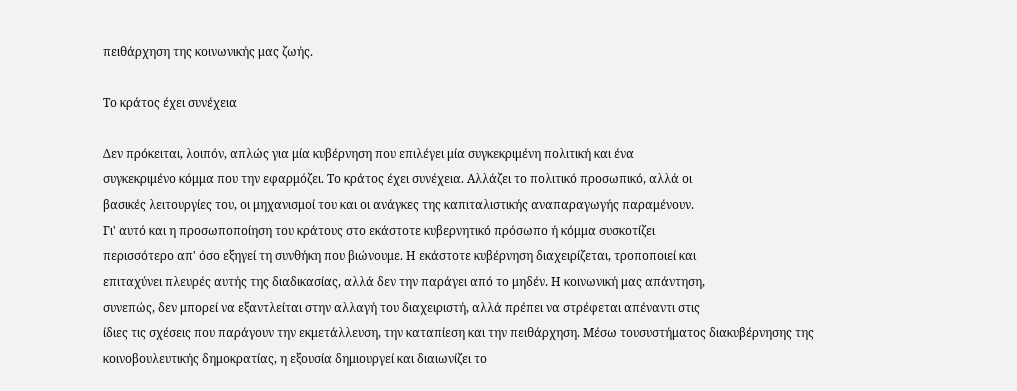πειθάρχηση της κοινωνικής μας ζωής.

Το κράτος έχει συνέχεια

Δεν πρόκειται, λοιπόν, απλώς για μία κυβέρνηση που επιλέγει μία συγκεκριμένη πολιτική και ένα
συγκεκριμένο κόμμα που την εφαρμόζει. Το κράτος έχει συνέχεια. Αλλάζει το πολιτικό προσωπικό, αλλά οι
βασικές λειτουργίες του, οι μηχανισμοί του και οι ανάγκες της καπιταλιστικής αναπαραγωγής παραμένουν.
Γι' αυτό και η προσωποποίηση του κράτους στο εκάστοτε κυβερνητικό πρόσωπο ή κόμμα συσκοτίζει
περισσότερο απ' όσο εξηγεί τη συνθήκη που βιώνουμε. Η εκάστοτε κυβέρνηση διαχειρίζεται, τροποποιεί και
επιταχύνει πλευρές αυτής της διαδικασίας, αλλά δεν την παράγει από το μηδέν. Η κοινωνική μας απάντηση,
συνεπώς, δεν μπορεί να εξαντλείται στην αλλαγή του διαχειριστή, αλλά πρέπει να στρέφεται απέναντι στις
ίδιες τις σχέσεις που παράγουν την εκμετάλλευση, την καταπίεση και την πειθάρχηση. Μέσω τουσυστήματος διακυβέρνησης της κοινοβουλευτικής δημοκρατίας, η εξουσία δημιουργεί και διαιωνίζει το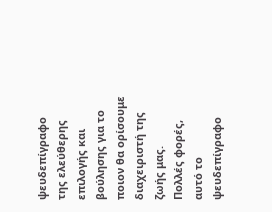ψευδεπίγραφο της ελεύθερης επιλογής και βούλησης για το ποιον θα ορίσουμε διαχειριστή της ζωής μας.
Πολλές φορές, αυτό το ψευδεπίγραφο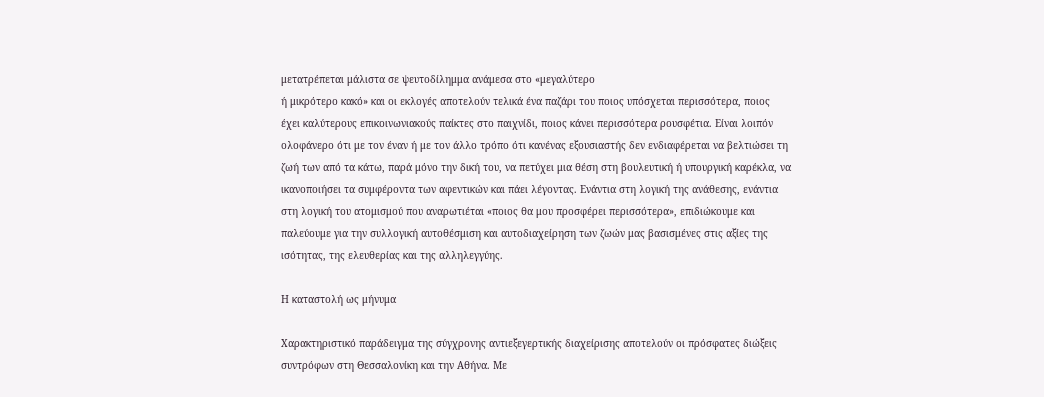μετατρέπεται μάλιστα σε ψευτοδίλημμα ανάμεσα στο «μεγαλύτερο
ή μικρότερο κακό» και οι εκλογές αποτελούν τελικά ένα παζάρι του ποιος υπόσχεται περισσότερα, ποιος
έχει καλύτερους επικοινωνιακούς παίκτες στο παιχνίδι, ποιος κάνει περισσότερα ρουσφέτια. Είναι λοιπόν
ολοφάνερο ότι με τον έναν ή με τον άλλο τρόπο ότι κανένας εξουσιαστής δεν ενδιαφέρεται να βελτιώσει τη
ζωή των από τα κάτω, παρά μόνο την δική του, να πετύχει μια θέση στη βουλευτική ή υπουργική καρέκλα, να
ικανοποιήσει τα συμφέροντα των αφεντικών και πάει λέγοντας. Ενάντια στη λογική της ανάθεσης, ενάντια
στη λογική του ατομισμού που αναρωτιέται «ποιος θα μου προσφέρει περισσότερα», επιδιώκουμε και
παλεύουμε για την συλλογική αυτοθέσμιση και αυτοδιαχείρηση των ζωών μας βασισμένες στις αξίες της
ισότητας, της ελευθερίας και της αλληλεγγύης.

Η καταστολή ως μήνυμα

Χαρακτηριστικό παράδειγμα της σύγχρονης αντιεξεγερτικής διαχείρισης αποτελούν οι πρόσφατες διώξεις
συντρόφων στη Θεσσαλονίκη και την Αθήνα. Με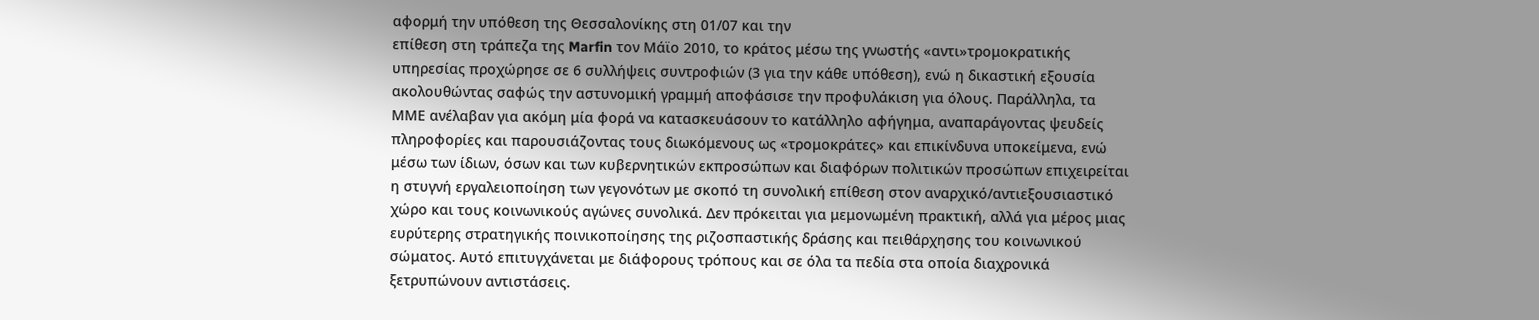αφορμή την υπόθεση της Θεσσαλονίκης στη 01/07 και την
επίθεση στη τράπεζα της Marfin τον Μάϊο 2010, το κράτος μέσω της γνωστής «αντι»τρομοκρατικής
υπηρεσίας προχώρησε σε 6 συλλήψεις συντροφιών (3 για την κάθε υπόθεση), ενώ η δικαστική εξουσία
ακολουθώντας σαφώς την αστυνομική γραμμή αποφάσισε την προφυλάκιση για όλους. Παράλληλα, τα
ΜΜΕ ανέλαβαν για ακόμη μία φορά να κατασκευάσουν το κατάλληλο αφήγημα, αναπαράγοντας ψευδείς
πληροφορίες και παρουσιάζοντας τους διωκόμενους ως «τρομοκράτες» και επικίνδυνα υποκείμενα, ενώ
μέσω των ίδιων, όσων και των κυβερνητικών εκπροσώπων και διαφόρων πολιτικών προσώπων επιχειρείται
η στυγνή εργαλειοποίηση των γεγονότων με σκοπό τη συνολική επίθεση στον αναρχικό/αντιεξουσιαστικό
χώρο και τους κοινωνικούς αγώνες συνολικά. Δεν πρόκειται για μεμονωμένη πρακτική, αλλά για μέρος μιας
ευρύτερης στρατηγικής ποινικοποίησης της ριζοσπαστικής δράσης και πειθάρχησης του κοινωνικού
σώματος. Αυτό επιτυγχάνεται με διάφορους τρόπους και σε όλα τα πεδία στα οποία διαχρονικά
ξετρυπώνουν αντιστάσεις.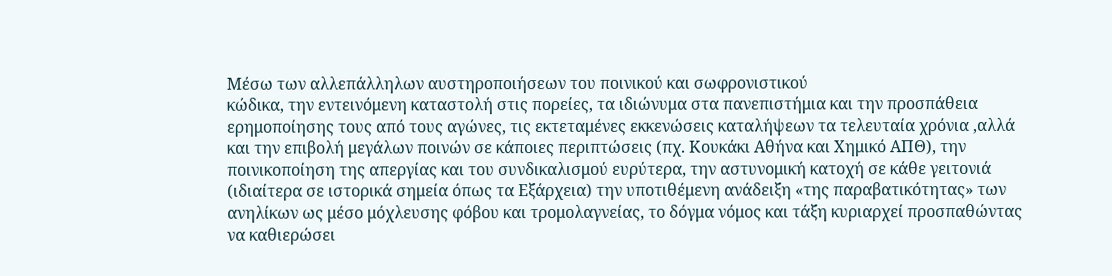Μέσω των αλλεπάλληλων αυστηροποιήσεων του ποινικού και σωφρονιστικού
κώδικα, την εντεινόμενη καταστολή στις πορείες, τα ιδιώνυμα στα πανεπιστήμια και την προσπάθεια
ερημοποίησης τους από τους αγώνες, τις εκτεταμένες εκκενώσεις καταλήψεων τα τελευταία χρόνια ,αλλά
και την επιβολή μεγάλων ποινών σε κάποιες περιπτώσεις (πχ. Κουκάκι Αθήνα και Χημικό ΑΠΘ), την
ποινικοποίηση της απεργίας και του συνδικαλισμού ευρύτερα, την αστυνομική κατοχή σε κάθε γειτονιά
(ιδιαίτερα σε ιστορικά σημεία όπως τα Εξάρχεια) την υποτιθέμενη ανάδειξη «της παραβατικότητας» των
ανηλίκων ως μέσο μόχλευσης φόβου και τρομολαγνείας, το δόγμα νόμος και τάξη κυριαρχεί προσπαθώντας
να καθιερώσει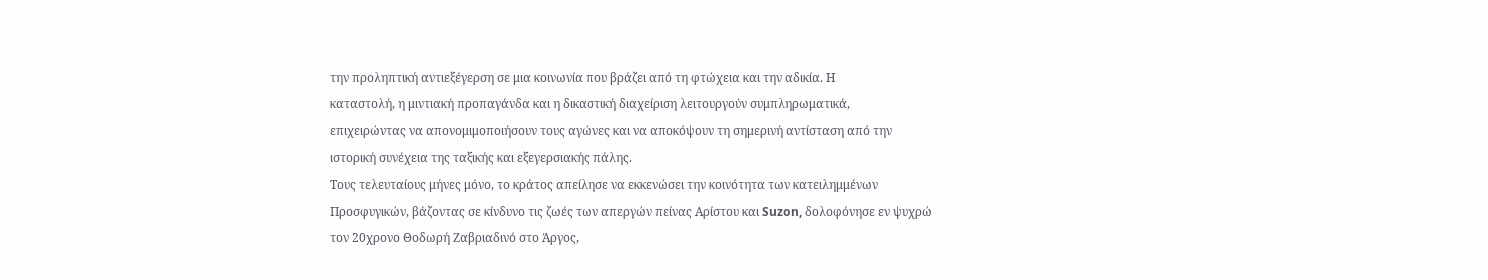την προληπτική αντιεξέγερση σε μια κοινωνία που βράζει από τη φτώχεια και την αδικία. Η
καταστολή, η μιντιακή προπαγάνδα και η δικαστική διαχείριση λειτουργούν συμπληρωματικά,
επιχειρώντας να απονομιμοποιήσουν τους αγώνες και να αποκόψουν τη σημερινή αντίσταση από την
ιστορική συνέχεια της ταξικής και εξεγερσιακής πάλης.
Τους τελευταίους μήνες μόνο, το κράτος απείλησε να εκκενώσει την κοινότητα των κατειλημμένων
Προσφυγικών, βάζοντας σε κίνδυνο τις ζωές των απεργών πείνας Αρίστου και Suzon, δολοφόνησε εν ψυχρώ
τον 20χρονο Θοδωρή Ζαβριαδινό στο Άργος,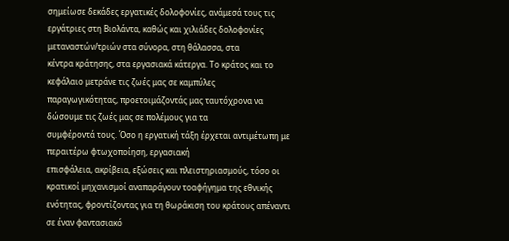σημείωσε δεκάδες εργατικές δολοφονίες, ανάμεσά τους τις
εργάτριες στη Βιολάντα, καθώς και χιλιάδες δολοφονίες μεταναστών/τριών στα σύνορα, στη θάλασσα, στα
κέντρα κράτησης, στα εργασιακά κάτεργα. Το κράτος και το κεφάλαιο μετράνε τις ζωές μας σε καμπύλες
παραγωγικότητας, προετοιμάζοντάς μας ταυτόχρονα να δώσουμε τις ζωές μας σε πολέμους για τα
συμφέροντά τους. Όσο η εργατική τάξη έρχεται αντιμέτωπη με περαιτέρω φτωχοποίηση, εργασιακή
επισφάλεια, ακρίβεια, εξώσεις και πλειστηριασμούς, τόσο οι κρατικοί μηχανισμοί αναπαράγουν τοαφήγημα της εθνικής ενότητας, φροντίζοντας για τη θωράκιση του κράτους απέναντι σε έναν φαντασιακό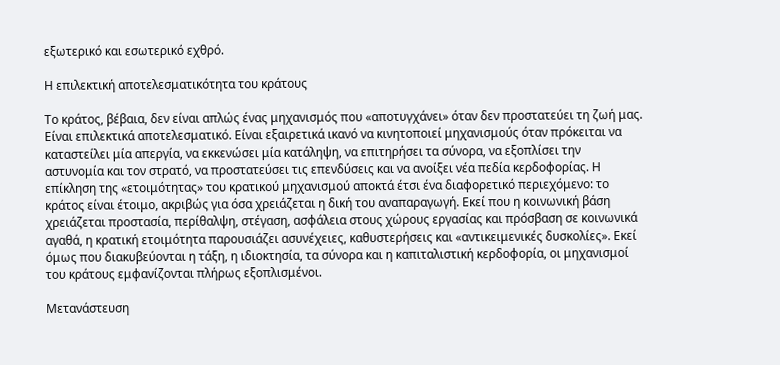εξωτερικό και εσωτερικό εχθρό.

Η επιλεκτική αποτελεσματικότητα του κράτους

Το κράτος, βέβαια, δεν είναι απλώς ένας μηχανισμός που «αποτυγχάνει» όταν δεν προστατεύει τη ζωή μας.
Είναι επιλεκτικά αποτελεσματικό. Είναι εξαιρετικά ικανό να κινητοποιεί μηχανισμούς όταν πρόκειται να
καταστείλει μία απεργία, να εκκενώσει μία κατάληψη, να επιτηρήσει τα σύνορα, να εξοπλίσει την
αστυνομία και τον στρατό, να προστατεύσει τις επενδύσεις και να ανοίξει νέα πεδία κερδοφορίας. Η
επίκληση της «ετοιμότητας» του κρατικού μηχανισμού αποκτά έτσι ένα διαφορετικό περιεχόμενο: το
κράτος είναι έτοιμο, ακριβώς για όσα χρειάζεται η δική του αναπαραγωγή. Εκεί που η κοινωνική βάση
χρειάζεται προστασία, περίθαλψη, στέγαση, ασφάλεια στους χώρους εργασίας και πρόσβαση σε κοινωνικά
αγαθά, η κρατική ετοιμότητα παρουσιάζει ασυνέχειες, καθυστερήσεις και «αντικειμενικές δυσκολίες». Εκεί
όμως που διακυβεύονται η τάξη, η ιδιοκτησία, τα σύνορα και η καπιταλιστική κερδοφορία, οι μηχανισμοί
του κράτους εμφανίζονται πλήρως εξοπλισμένοι.

Μετανάστευση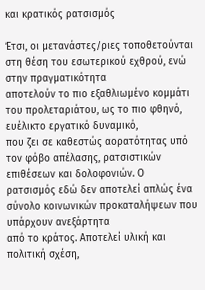και κρατικός ρατσισμός

Έτσι, οι μετανάστες/ριες τοποθετούνται στη θέση του εσωτερικού εχθρού, ενώ στην πραγματικότητα
αποτελούν το πιο εξαθλιωμένο κομμάτι του προλεταριάτου, ως το πιο φθηνό, ευέλικτο εργατικό δυναμικό,
που ζει σε καθεστώς αορατότητας υπό τον φόβο απέλασης, ρατσιστικών επιθέσεων και δολοφονιών. Ο
ρατσισμός εδώ δεν αποτελεί απλώς ένα σύνολο κοινωνικών προκαταλήψεων που υπάρχουν ανεξάρτητα
από το κράτος. Αποτελεί υλική και πολιτική σχέση,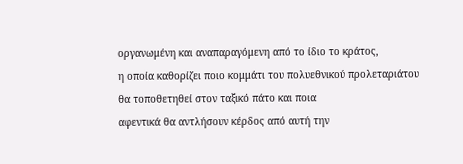οργανωμένη και αναπαραγόμενη από το ίδιο το κράτος,
η οποία καθορίζει ποιο κομμάτι του πολυεθνικού προλεταριάτου θα τοποθετηθεί στον ταξικό πάτο και ποια
αφεντικά θα αντλήσουν κέρδος από αυτή την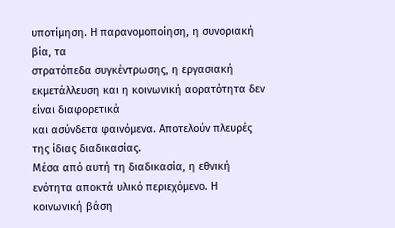υποτίμηση. Η παρανομοποίηση, η συνοριακή βία, τα
στρατόπεδα συγκέντρωσης, η εργασιακή εκμετάλλευση και η κοινωνική αορατότητα δεν είναι διαφορετικά
και ασύνδετα φαινόμενα. Αποτελούν πλευρές της ίδιας διαδικασίας.
Μέσα από αυτή τη διαδικασία, η εθνική ενότητα αποκτά υλικό περιεχόμενο. Η κοινωνική βάση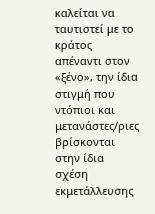καλείται να
ταυτιστεί με το κράτος απέναντι στον «ξένο», την ίδια στιγμή που ντόπιοι και μετανάστες/ριες βρίσκονται
στην ίδια σχέση εκμετάλλευσης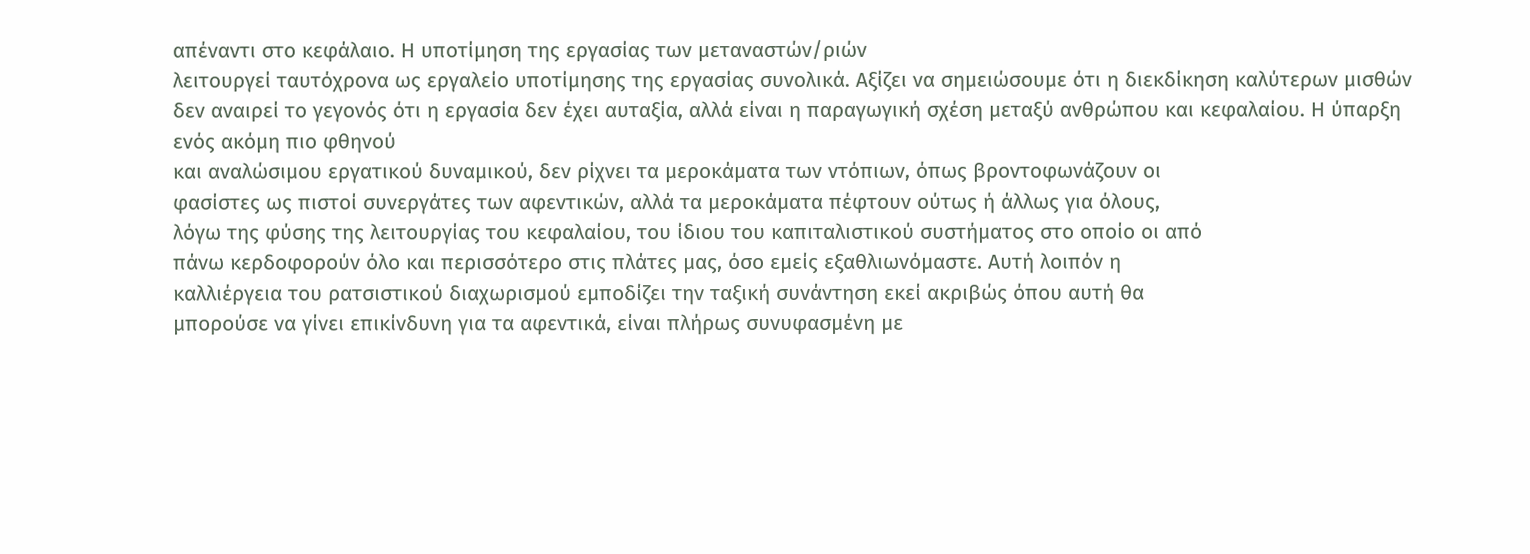απέναντι στο κεφάλαιο. Η υποτίμηση της εργασίας των μεταναστών/ριών
λειτουργεί ταυτόχρονα ως εργαλείο υποτίμησης της εργασίας συνολικά. Αξίζει να σημειώσουμε ότι η διεκδίκηση καλύτερων μισθών δεν αναιρεί το γεγονός ότι η εργασία δεν έχει αυταξία, αλλά είναι η παραγωγική σχέση μεταξύ ανθρώπου και κεφαλαίου. Η ύπαρξη ενός ακόμη πιο φθηνού
και αναλώσιμου εργατικού δυναμικού, δεν ρίχνει τα μεροκάματα των ντόπιων, όπως βροντοφωνάζουν οι
φασίστες ως πιστοί συνεργάτες των αφεντικών, αλλά τα μεροκάματα πέφτουν ούτως ή άλλως για όλους,
λόγω της φύσης της λειτουργίας του κεφαλαίου, του ίδιου του καπιταλιστικού συστήματος στο οποίο οι από
πάνω κερδοφορούν όλο και περισσότερο στις πλάτες μας, όσο εμείς εξαθλιωνόμαστε. Αυτή λοιπόν η
καλλιέργεια του ρατσιστικού διαχωρισμού εμποδίζει την ταξική συνάντηση εκεί ακριβώς όπου αυτή θα
μπορούσε να γίνει επικίνδυνη για τα αφεντικά, είναι πλήρως συνυφασμένη με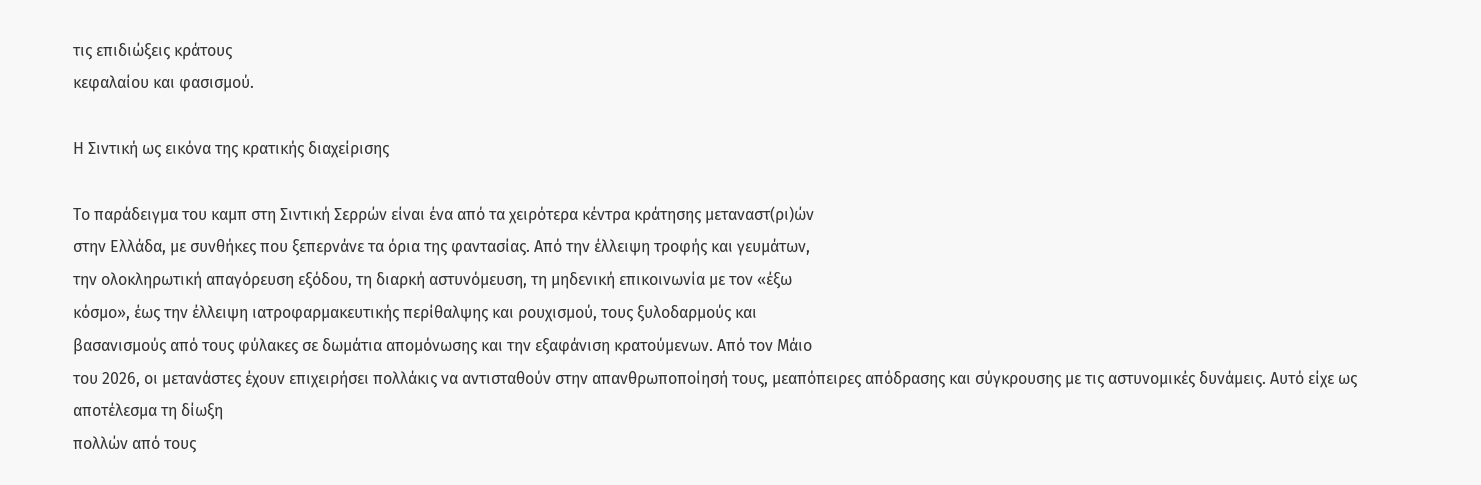τις επιδιώξεις κράτους
κεφαλαίου και φασισμού.

Η Σιντική ως εικόνα της κρατικής διαχείρισης

Το παράδειγμα του καμπ στη Σιντική Σερρών είναι ένα από τα χειρότερα κέντρα κράτησης μεταναστ(ρι)ών
στην Ελλάδα, με συνθήκες που ξεπερνάνε τα όρια της φαντασίας. Από την έλλειψη τροφής και γευμάτων,
την ολοκληρωτική απαγόρευση εξόδου, τη διαρκή αστυνόμευση, τη μηδενική επικοινωνία με τον «έξω
κόσμο», έως την έλλειψη ιατροφαρμακευτικής περίθαλψης και ρουχισμού, τους ξυλοδαρμούς και
βασανισμούς από τους φύλακες σε δωμάτια απομόνωσης και την εξαφάνιση κρατούμενων. Από τον Μάιο
του 2026, οι μετανάστες έχουν επιχειρήσει πολλάκις να αντισταθούν στην απανθρωποποίησή τους, μεαπόπειρες απόδρασης και σύγκρουσης με τις αστυνομικές δυνάμεις. Αυτό είχε ως αποτέλεσμα τη δίωξη
πολλών από τους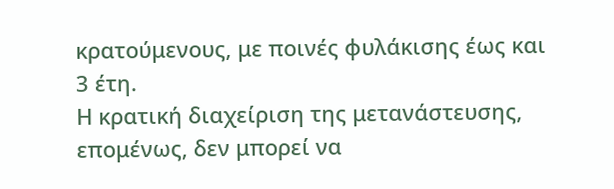κρατούμενους, με ποινές φυλάκισης έως και 3 έτη.
Η κρατική διαχείριση της μετανάστευσης, επομένως, δεν μπορεί να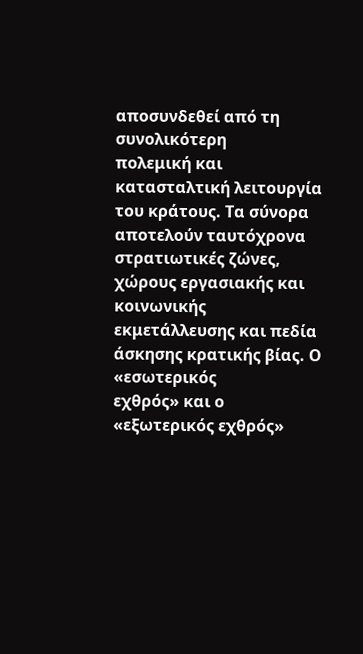αποσυνδεθεί από τη συνολικότερη
πολεμική και κατασταλτική λειτουργία του κράτους. Τα σύνορα αποτελούν ταυτόχρονα στρατιωτικές ζώνες,
χώρους εργασιακής και κοινωνικής εκμετάλλευσης και πεδία άσκησης κρατικής βίας. Ο «εσωτερικός
εχθρός» και ο «εξωτερικός εχθρός»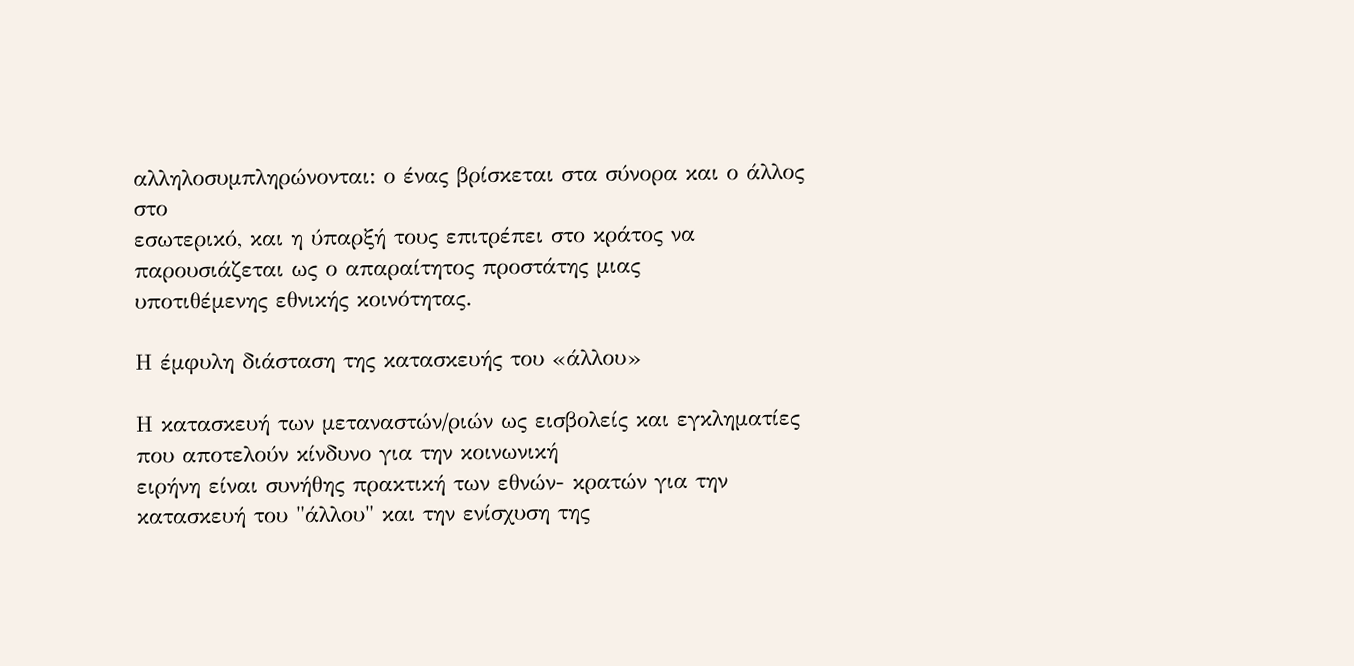αλληλοσυμπληρώνονται: ο ένας βρίσκεται στα σύνορα και ο άλλος στο
εσωτερικό, και η ύπαρξή τους επιτρέπει στο κράτος να παρουσιάζεται ως ο απαραίτητος προστάτης μιας
υποτιθέμενης εθνικής κοινότητας.

Η έμφυλη διάσταση της κατασκευής του «άλλου»

Η κατασκευή των μεταναστών/ριών ως εισβολείς και εγκληματίες που αποτελούν κίνδυνο για την κοινωνική
ειρήνη είναι συνήθης πρακτική των εθνών- κρατών για την κατασκευή του "άλλου" και την ενίσχυση της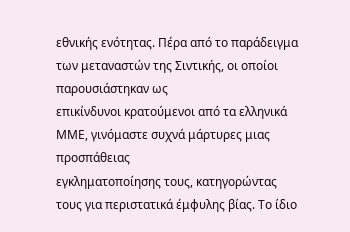εθνικής ενότητας. Πέρα από το παράδειγμα των μεταναστών της Σιντικής, οι οποίοι παρουσιάστηκαν ως
επικίνδυνοι κρατούμενοι από τα ελληνικά ΜΜΕ, γινόμαστε συχνά μάρτυρες μιας προσπάθειας
εγκληματοποίησης τους, κατηγορώντας τους για περιστατικά έμφυλης βίας. Το ίδιο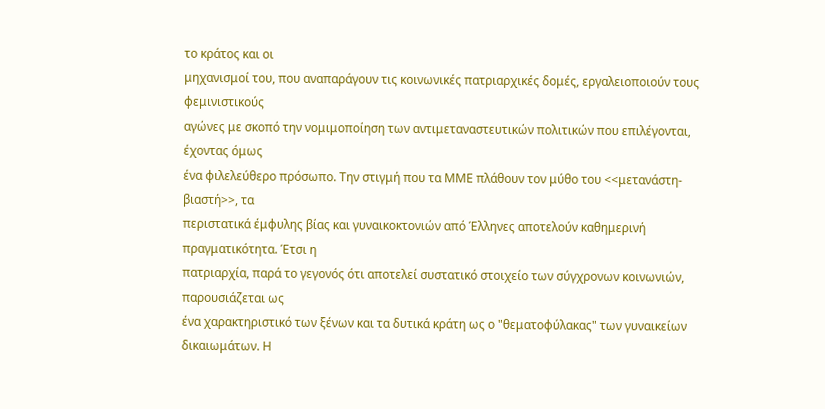το κράτος και οι
μηχανισμοί του, που αναπαράγουν τις κοινωνικές πατριαρχικές δομές, εργαλειοποιούν τους φεμινιστικούς
αγώνες με σκοπό την νομιμοποίηση των αντιμεταναστευτικών πολιτικών που επιλέγονται, έχοντας όμως
ένα φιλελεύθερο πρόσωπο. Την στιγμή που τα ΜΜΕ πλάθουν τον μύθο του <<μετανάστη-βιαστή>>, τα
περιστατικά έμφυλης βίας και γυναικοκτονιών από Έλληνες αποτελούν καθημερινή πραγματικότητα. Έτσι η
πατριαρχία, παρά το γεγονός ότι αποτελεί συστατικό στοιχείο των σύγχρονων κοινωνιών, παρουσιάζεται ως
ένα χαρακτηριστικό των ξένων και τα δυτικά κράτη ως ο "θεματοφύλακας" των γυναικείων δικαιωμάτων. Η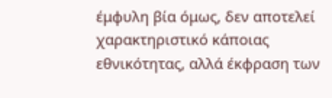έμφυλη βία όμως, δεν αποτελεί χαρακτηριστικό κάποιας εθνικότητας, αλλά έκφραση των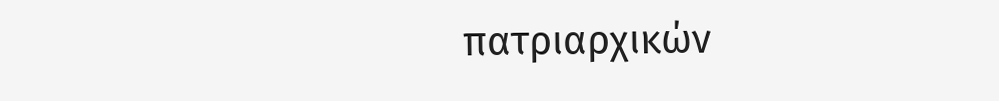πατριαρχικών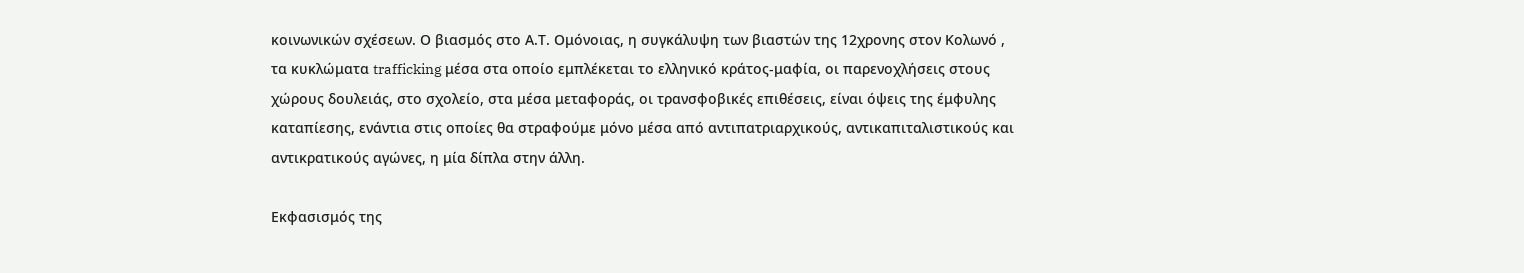κοινωνικών σχέσεων. Ο βιασμός στο Α.Τ. Ομόνοιας, η συγκάλυψη των βιαστών της 12χρονης στον Κολωνό ,
τα κυκλώματα trafficking μέσα στα οποίο εμπλέκεται το ελληνικό κράτος-μαφία, οι παρενοχλήσεις στους
χώρους δουλειάς, στο σχολείο, στα μέσα μεταφοράς, οι τρανσφοβικές επιθέσεις, είναι όψεις της έμφυλης
καταπίεσης, ενάντια στις οποίες θα στραφούμε μόνο μέσα από αντιπατριαρχικούς, αντικαπιταλιστικούς και
αντικρατικούς αγώνες, η μία δίπλα στην άλλη.

Εκφασισμός της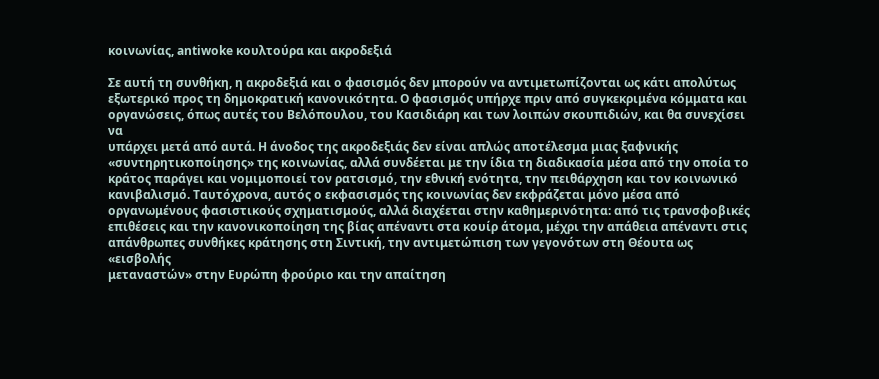κοινωνίας, antiwoke κουλτούρα και ακροδεξιά

Σε αυτή τη συνθήκη, η ακροδεξιά και ο φασισμός δεν μπορούν να αντιμετωπίζονται ως κάτι απολύτως
εξωτερικό προς τη δημοκρατική κανονικότητα. Ο φασισμός υπήρχε πριν από συγκεκριμένα κόμματα και
οργανώσεις, όπως αυτές του Βελόπουλου, του Κασιδιάρη και των λοιπών σκουπιδιών, και θα συνεχίσει να
υπάρχει μετά από αυτά. Η άνοδος της ακροδεξιάς δεν είναι απλώς αποτέλεσμα μιας ξαφνικής
«συντηρητικοποίησης» της κοινωνίας, αλλά συνδέεται με την ίδια τη διαδικασία μέσα από την οποία το
κράτος παράγει και νομιμοποιεί τον ρατσισμό, την εθνική ενότητα, την πειθάρχηση και τον κοινωνικό
κανιβαλισμό. Ταυτόχρονα, αυτός ο εκφασισμός της κοινωνίας δεν εκφράζεται μόνο μέσα από
οργανωμένους φασιστικούς σχηματισμούς, αλλά διαχέεται στην καθημερινότητα: από τις τρανσφοβικές
επιθέσεις και την κανονικοποίηση της βίας απέναντι στα κουίρ άτομα, μέχρι την απάθεια απέναντι στις
απάνθρωπες συνθήκες κράτησης στη Σιντική, την αντιμετώπιση των γεγονότων στη Θέουτα ως «εισβολής
μεταναστών» στην Ευρώπη φρούριο και την απαίτηση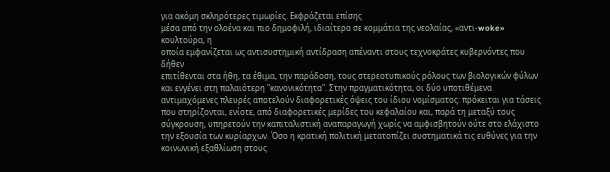για ακόμη σκληρότερες τιμωρίες. Εκφράζεται επίσης
μέσα από την ολοένα και πιο δημοφιλή, ιδιαίτερα σε κομμάτια της νεολαίας, «αντι-woke» κουλτούρα, η
οποία εμφανίζεται ως αντισυστημική αντίδραση απέναντι στους τεχνοκράτες κυβερνόντες που δήθεν
επιτίθενται στα ήθη, τα έθιμα, την παράδοση, τους στερεοτυπικούς ρόλους των βιολογικών φύλων και ενγένει στη παλαιότερη "κανονικότητα". Στην πραγματικότητα, οι δύο υποτιθέμενα αντιμαχόμενες πλευρές αποτελούν διαφορετικές όψεις του ίδιου νομίσματος: πρόκειται για τάσεις που στηρίζονται, ενίοτε, από διαφορετικές μερίδες του κεφαλαίου και, παρά τη μεταξύ τους σύγκρουση, υπηρετούν την καπιταλιστική αναπαραγωγή χωρίς να αμφισβητούν ούτε στο ελάχιστο την εξουσία των κυρίαρχων. Όσο η κρατική πολιτική μετατοπίζει συστηματικά τις ευθύνες για την κοινωνική εξαθλίωση στους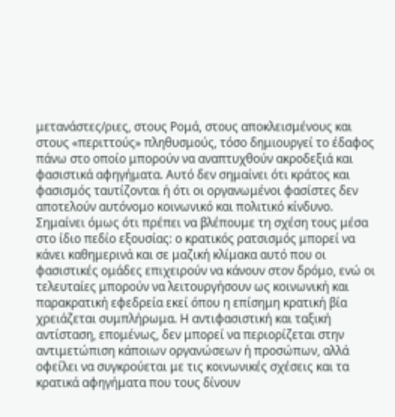μετανάστες/ριες, στους Ρομά, στους αποκλεισμένους και στους «περιττούς» πληθυσμούς, τόσο δημιουργεί το έδαφος πάνω στο οποίο μπορούν να αναπτυχθούν ακροδεξιά και φασιστικά αφηγήματα. Αυτό δεν σημαίνει ότι κράτος και φασισμός ταυτίζονται ή ότι οι οργανωμένοι φασίστες δεν αποτελούν αυτόνομο κοινωνικό και πολιτικό κίνδυνο. Σημαίνει όμως ότι πρέπει να βλέπουμε τη σχέση τους μέσα στο ίδιο πεδίο εξουσίας: ο κρατικός ρατσισμός μπορεί να κάνει καθημερινά και σε μαζική κλίμακα αυτό που οι φασιστικές ομάδες επιχειρούν να κάνουν στον δρόμο, ενώ οι τελευταίες μπορούν να λειτουργήσουν ως κοινωνική και παρακρατική εφεδρεία εκεί όπου η επίσημη κρατική βία χρειάζεται συμπλήρωμα. Η αντιφασιστική και ταξική αντίσταση, επομένως, δεν μπορεί να περιορίζεται στην αντιμετώπιση κάποιων οργανώσεων ή προσώπων, αλλά οφείλει να συγκρούεται με τις κοινωνικές σχέσεις και τα κρατικά αφηγήματα που τους δίνουν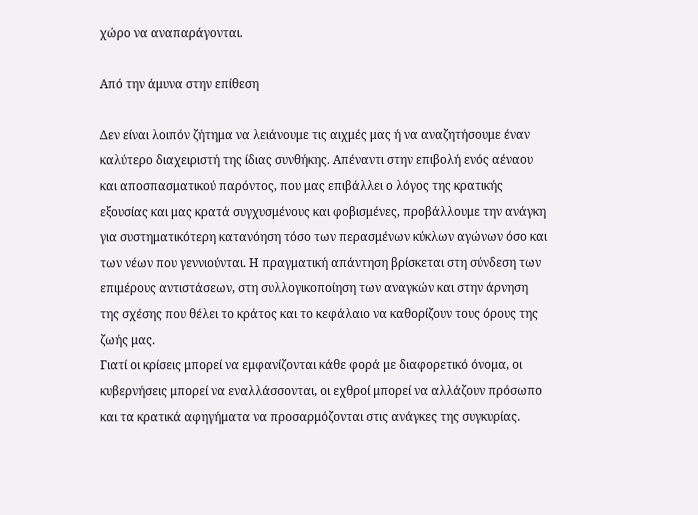χώρο να αναπαράγονται.

Από την άμυνα στην επίθεση

Δεν είναι λοιπόν ζήτημα να λειάνουμε τις αιχμές μας ή να αναζητήσουμε έναν καλύτερο διαχειριστή της ίδιας συνθήκης. Απέναντι στην επιβολή ενός αέναου και αποσπασματικού παρόντος, που μας επιβάλλει ο λόγος της κρατικής εξουσίας και μας κρατά συγχυσμένους και φοβισμένες, προβάλλουμε την ανάγκη για συστηματικότερη κατανόηση τόσο των περασμένων κύκλων αγώνων όσο και των νέων που γεννιούνται. Η πραγματική απάντηση βρίσκεται στη σύνδεση των επιμέρους αντιστάσεων, στη συλλογικοποίηση των αναγκών και στην άρνηση της σχέσης που θέλει το κράτος και το κεφάλαιο να καθορίζουν τους όρους της ζωής μας.
Γιατί οι κρίσεις μπορεί να εμφανίζονται κάθε φορά με διαφορετικό όνομα, οι κυβερνήσεις μπορεί να εναλλάσσονται, οι εχθροί μπορεί να αλλάζουν πρόσωπο και τα κρατικά αφηγήματα να προσαρμόζονται στις ανάγκες της συγκυρίας.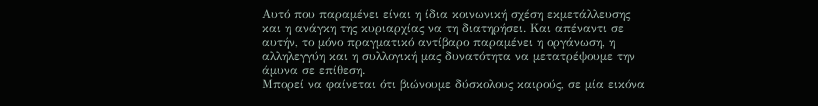Αυτό που παραμένει είναι η ίδια κοινωνική σχέση εκμετάλλευσης και η ανάγκη της κυριαρχίας να τη διατηρήσει. Και απέναντι σε αυτήν, το μόνο πραγματικό αντίβαρο παραμένει η οργάνωση, η αλληλεγγύη και η συλλογική μας δυνατότητα να μετατρέψουμε την άμυνα σε επίθεση.
Μπορεί να φαίνεται ότι βιώνουμε δύσκολους καιρούς, σε μία εικόνα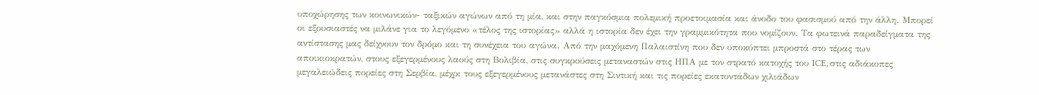υποχώρησης των κοινωνικών- ταξικών αγώνων από τη μία, και στην παγκόσμια πολεμική προετοιμασία και άνοδο του φασισμού από την άλλη. Μπορεί οι εξουσιαστές να μιλάνε για το λεγόμενο «τέλος της ιστορίας» αλλά η ιστορία δεν έχει την γραμμικότητα που νομίζουν. Τα φωτεινά παραδείγματα της αντίστασης μας δείχνουν τον δρόμο και τη συνέχεια του αγώνα. Από την μαχόμενη Παλαιστίνη που δεν υποκύπτει μπροστά στο τέρας των αποικιοκρατών, στους εξεγερμένους λαούς στη Βολιβία, στις συγκρούσεις μεταναστών στις ΗΠΑ με τον στρατό κατοχής του ICE, στις αδιάκοπες μεγαλειώδεις πορείες στη Σερβία, μέχρι τους εξεγερμένους μετανάστες στη Σιντική και τις πορείες εκατοντάδων χιλιάδων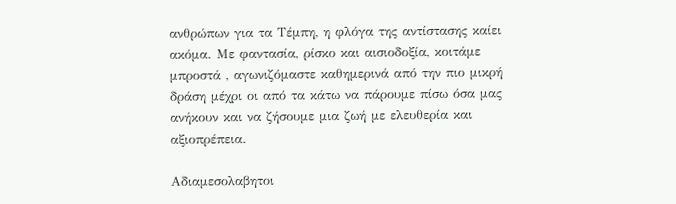ανθρώπων για τα Τέμπη, η φλόγα της αντίστασης καίει ακόμα. Με φαντασία, ρίσκο και αισιοδοξία, κοιτάμε μπροστά , αγωνιζόμαστε καθημερινά από την πιο μικρή δράση μέχρι οι από τα κάτω να πάρουμε πίσω όσα μας ανήκουν και να ζήσουμε μια ζωή με ελευθερία και αξιοπρέπεια.

Αδιαμεσολαβητοι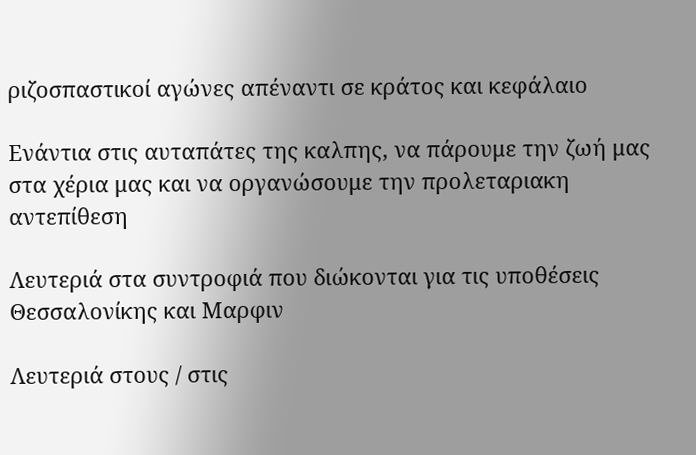ριζοσπαστικοί αγώνες απέναντι σε κράτος και κεφάλαιο

Ενάντια στις αυταπάτες της καλπης, να πάρουμε την ζωή μας στα χέρια μας και να οργανώσουμε την προλεταριακη αντεπίθεση

Λευτεριά στα συντροφιά που διώκονται για τις υποθέσεις Θεσσαλονίκης και Μαρφιν

Λευτεριά στους / στις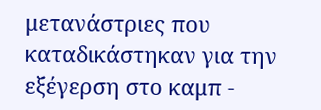μετανάστριες που καταδικάστηκαν για την εξέγερση στο καμπ -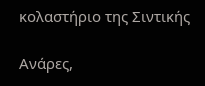κολαστήριο της Σιντικής

Ανάρες,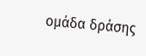ομάδα δράσης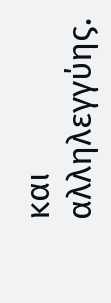και αλληλεγγύης.